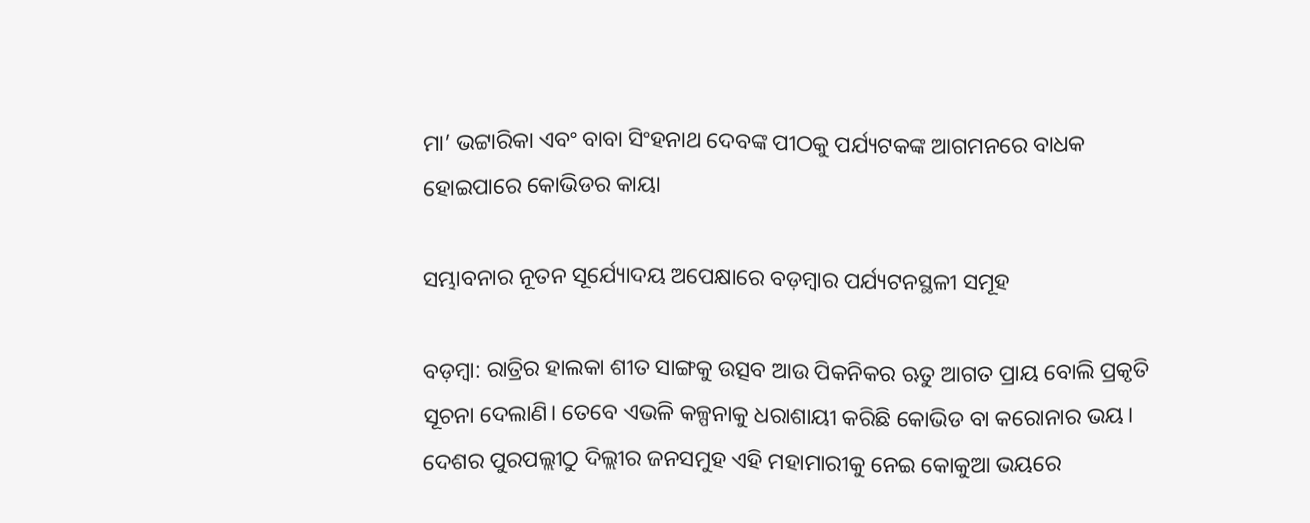ମା’ ଭଟ୍ଟାରିକା ଏବଂ ବାବା ସିଂହନାଥ ଦେବଙ୍କ ପୀଠକୁ ପର୍ଯ୍ୟଟକଙ୍କ ଆଗମନରେ ବାଧକ ହୋଇପାରେ କୋଭିଡର କାୟା

ସମ୍ଭାବନାର ନୂତନ ସୂର୍ଯ୍ୟୋଦୟ ଅପେକ୍ଷାରେ ବଡ଼ମ୍ବାର ପର୍ଯ୍ୟଟନସ୍ଥଳୀ ସମୂହ

ବଡ଼ମ୍ବା: ରାତ୍ରିର ହାଲକା ଶୀତ ସାଙ୍ଗକୁ ଉତ୍ସବ ଆଉ ପିକନିକର ଋତୁ ଆଗତ ପ୍ରାୟ ବୋଲି ପ୍ରକୃତି ସୂଚନା ଦେଲାଣି। ତେବେ ଏଭଳି କଳ୍ପନାକୁ ଧରାଶାୟୀ କରିଛି କୋଭିଡ ବା କରୋନାର ଭୟ। ଦେଶର ପୁରପଲ୍ଲୀଠୁ ଦିଲ୍ଲୀର ଜନସମୁହ ଏହି ମହାମାରୀକୁ ନେଇ କୋକୁଆ ଭୟରେ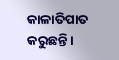କାଳାତିପାତ କରୁଛନ୍ତି।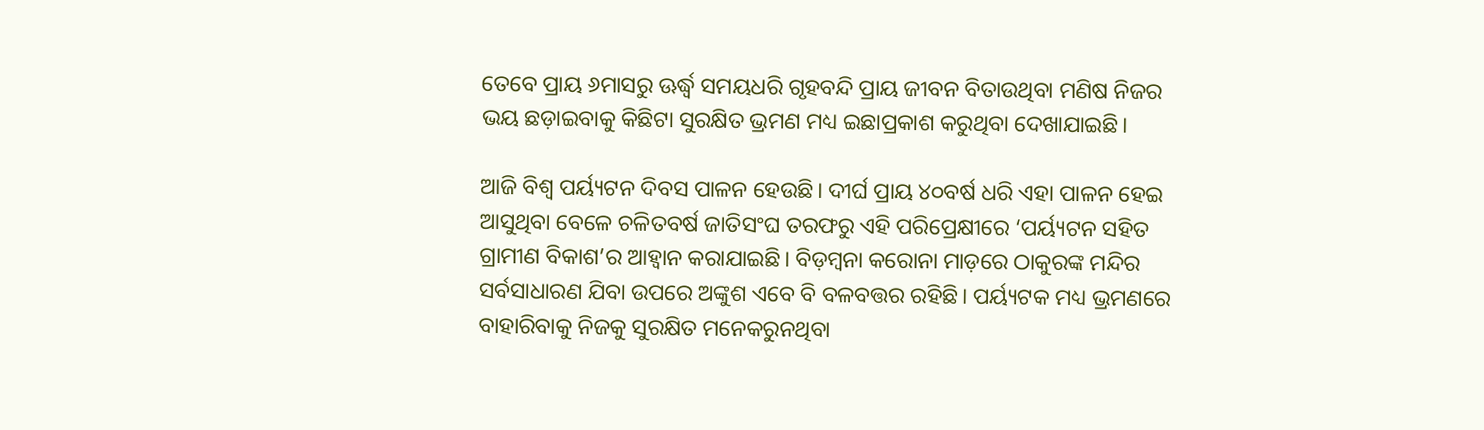ତେବେ ପ୍ରାୟ ୬ମାସରୁ ଊର୍ଦ୍ଧ୍ବ ସମୟଧରି ଗୃହବନ୍ଦି ପ୍ରାୟ ଜୀବନ ବିତାଉଥିବା ମଣିଷ ନିଜର ଭୟ ଛଡ଼ାଇବାକୁ କିଛିଟା ସୁରକ୍ଷିତ ଭ୍ରମଣ ମଧ୍ୟ ଇଛାପ୍ରକାଶ କରୁଥିବା ଦେଖାଯାଇଛି।

ଆଜି ବିଶ୍ୱ ପର୍ୟ୍ୟଟନ ଦିବସ ପାଳନ ହେଉଛି। ଦୀର୍ଘ ପ୍ରାୟ ୪୦ବର୍ଷ ଧରି ଏହା ପାଳନ ହେଇ ଆସୁଥିବା ବେଳେ ଚଳିତବର୍ଷ ଜାତିସଂଘ ତରଫରୁ ଏହି ପରିପ୍ରେକ୍ଷୀରେ ‘ପର୍ୟ୍ୟଟନ ସହିତ ଗ୍ରାମୀଣ ବିକାଶ’ର ଆହ୍ୱାନ କରାଯାଇଛି। ବିଡ଼ମ୍ବନା କରୋନା ମାଡ଼ରେ ଠାକୁରଙ୍କ ମନ୍ଦିର ସର୍ବସାଧାରଣ ଯିବା ଉପରେ ଅଙ୍କୁଶ ଏବେ ବି ବଳବତ୍ତର ରହିଛି। ପର୍ୟ୍ୟଟକ ମଧ୍ୟ ଭ୍ରମଣରେ ବାହାରିବାକୁ ନିଜକୁ ସୁରକ୍ଷିତ ମନେକରୁନଥିବା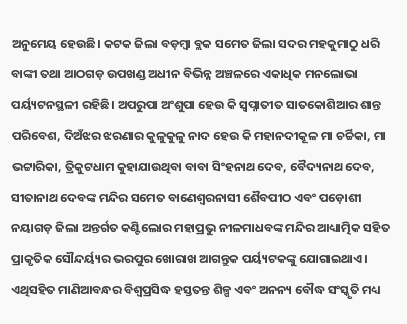ଅନୁମେୟ ହେଉଛି। କଟକ ଜିଲା ବଡ଼ମ୍ବା ବ୍ଲକ ସମେତ ଜିଲା ସଦର ମହକୁମାଠୁ ଧରି ବାଙ୍କୀ ତଥା ଆଠଗଡ଼ ଉପଖଣ୍ଡ ଅଧୀନ ବିଭିନ୍ନ ଅଞ୍ଚଳରେ ଏକାଧିକ ମନଲୋଭା ପର୍ୟ୍ୟଟନସ୍ଥଳୀ ରହିଛି। ଅପରୁପା ଅଂଶୁପା ହେଉ କି ସ୍ୱପ୍ନାତୀତ ସାତକୋଶିଆର ଶାନ୍ତ ପରିବେଶ, ଦିଅଁଝର ଝରଣାର କୁଳୁକୁଳୁ ନାଦ ହେଉ କି ମହାନଦୀକୂଳ ମା ଚର୍ଚ୍ଚିକା, ମା ଭଟ୍ଟାରିକା, ତ୍ରିକୁଟଧାମ କୁହାଯାଉଥିବା ବାବା ସିଂହନାଥ ଦେବ, ବୈଦ୍ୟନାଥ ଦେବ, ସୀତାନାଥ ଦେବଙ୍କ ମନ୍ଦିର ସମେତ ବାଣେଶ୍ୱରନାସୀ ଶୈବପୀଠ ଏବଂ ପଡ଼ୋଶୀ ନୟାଗଡ଼ ଜିଲା ଅନ୍ତର୍ଗତ କଣ୍ଟିଲୋର ମହାପ୍ରଭୁ ନୀଳମାଧବଙ୍କ ମନ୍ଦିର ଆଧ୍ୟାତ୍ମିକ ସହିତ ପ୍ରାକୃତିକ ସୌନ୍ଦର୍ୟ୍ୟର ଭରପୁର ଖୋରାଖ ଆଗନ୍ତୁକ ପର୍ୟ୍ୟଟକଙ୍କୁ ଯୋଗାଇଥାଏ। ଏଥିସହିତ ମାଣିଆବନ୍ଧର ବିଶ୍ୱପ୍ରସିଦ୍ଧ ହସ୍ତତନ୍ତ ଶିଳ୍ପ ଏବଂ ଅନନ୍ୟ ବୌଦ୍ଧ ସଂସ୍କୃତି ମଧ୍ୟ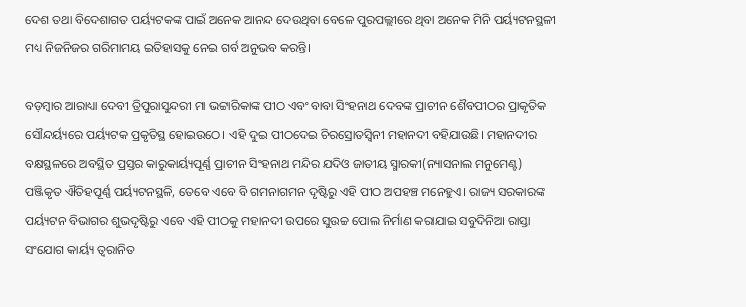ଦେଶ ତଥା ବିଦେଶାଗତ ପର୍ୟ୍ୟଟକଙ୍କ ପାଇଁ ଅନେକ ଆନନ୍ଦ ଦେଉଥିବା ବେଳେ ପୁରପଲ୍ଲୀରେ ଥିବା ଅନେକ ମିନି ପର୍ୟ୍ୟଟନସ୍ଥଳୀ ମଧ୍ୟ ନିଜନିଜର ଗରିମାମୟ ଇତିହାସକୁ ନେଇ ଗର୍ବ ଅନୁଭବ କରନ୍ତି।

ବଡ଼ମ୍ବାର ଆରାଧ୍ୟା ଦେବୀ ତ୍ରିପୁରାସୁନ୍ଦରୀ ମା ଭଟ୍ଟାରିକାଙ୍କ ପୀଠ ଏବଂ ବାବା ସିଂହନାଥ ଦେବଙ୍କ ପ୍ରାଚୀନ ଶୈବପୀଠର ପ୍ରାକୃତିକ ସୌନ୍ଦର୍ୟ୍ୟରେ ପର୍ୟ୍ୟଟକ ପ୍ରକୃତିସ୍ଥ ହୋଇଉଠେ। ଏହି ଦୁଇ ପୀଠଦେଇ ଚିରସ୍ରୋତସ୍ୱିନୀ ମହାନଦୀ ବହିଯାଉଛି। ମହାନଦୀର ବକ୍ଷସ୍ଥଳରେ ଅବସ୍ଥିତ ପ୍ରସ୍ତର କାରୁକାର୍ୟ୍ୟପୂର୍ଣ୍ଣ ପ୍ରାଚୀନ ସିଂହନାଥ ମନ୍ଦିର ଯଦିଓ ଜାତୀୟ ସ୍ମାରକୀ(ନ୍ୟାସନାଲ ମନୁମେଣ୍ଟ) ପଞ୍ଜିକୃତ ଐତିହପୂର୍ଣ୍ଣ ପର୍ୟ୍ୟଟନସ୍ଥଳି, ତେବେ ଏବେ ବି ଗମନାଗମନ ଦୃଷ୍ଟିରୁ ଏହି ପୀଠ ଅପହଞ୍ଚ ମନେହୁଏ। ରାଜ୍ୟ ସରକାରଙ୍କ ପର୍ୟ୍ୟଟନ ବିଭାଗର ଶୁଭଦୃଷ୍ଟିରୁ ଏବେ ଏହି ପୀଠକୁ ମହାନଦୀ ଉପରେ ସୁଉଚ୍ଚ ପୋଲ ନିର୍ମାଣ କରାଯାଇ ସବୁଦିନିଆ ରାସ୍ତା ସଂଯୋଗ କାର୍ୟ୍ୟ ତ୍ୱରାନିତ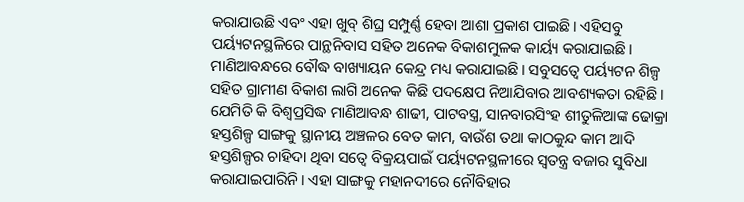କରାଯାଉଛି ଏବଂ ଏହା ଖୁବ୍‍ ଶିଘ୍ର ସମ୍ପୁର୍ଣ୍ଣ ହେବା ଆଶା ପ୍ରକାଶ ପାଇଛି। ଏହିସବୁ ପର୍ୟ୍ୟଟନସ୍ଥଳିରେ ପାନ୍ଥନିବାସ ସହିତ ଅନେକ ବିକାଶମୁଳକ କାର୍ୟ୍ୟ କରାଯାଇଛି। ମାଣିଆବନ୍ଧରେ ବୌଦ୍ଧ ବାଖ୍ୟାୟନ କେନ୍ଦ୍ର ମଧ୍ୟ କରାଯାଇଛି। ସବୁସତ୍ୱେ ପର୍ୟ୍ୟଟନ ଶିଳ୍ପ ସହିତ ଗ୍ରାମୀଣ ବିକାଶ ଲାଗି ଅନେକ କିଛି ପଦକ୍ଷେପ ନିଆଯିବାର ଆବଶ୍ୟକତା ରହିଛି। ଯେମିତି କି ବିଶ୍ୱପ୍ରସିଦ୍ଧ ମାଣିଆବନ୍ଧ ଶାଢୀ, ପାଟବସ୍ତ୍ର, ସାନବାରସିଂହ ଶୀତୁଳିଆଙ୍କ ଢୋକ୍ରା ହସ୍ତଶିଳ୍ପ ସାଙ୍ଗକୁ ସ୍ଥାନୀୟ ଅଞ୍ଚଳର ବେତ କାମ, ବାଉଁଶ ତଥା କାଠକୁନ୍ଦ କାମ ଆଦି ହସ୍ତଶିଳ୍ପର ଚାହିଦା ଥିବା ସତ୍ୱେ ବିକ୍ରୟପାଇଁ ପର୍ୟ୍ୟଟନସ୍ଥଳୀରେ ସ୍ୱତନ୍ତ୍ର ବଜାର ସୁବିଧା କରାଯାଇପାରିନି। ଏହା ସାଙ୍ଗକୁ ମହାନଦୀରେ ନୌବିହାର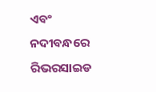ଏବଂ ନଦୀବନ୍ଧରେ ରିଭରସାଇଡ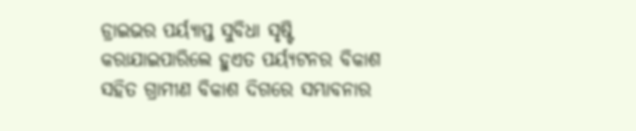ଡ୍ରାଇଭର ପର୍ୟ୍ୟାପ୍ତ ସୁବିଧା ସୃଷ୍ଟି କରାଯାଇପାରିଲେ ହୁଏତ ପର୍ୟ୍ୟଟନର ବିକାଶ ସହିତ ଗ୍ରାମୀଣ ବିକାଶ ଦିଗରେ ସମ୍ଭାବନାର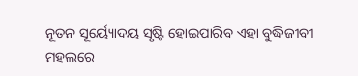ନୂତନ ସୂର୍ୟ୍ୟୋଦୟ ସୃଷ୍ଟି ହୋଇପାରିବ ଏହା ବୁଦ୍ଧିଜୀବୀ ମହଲରେ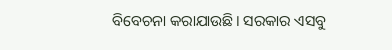ବିବେଚନା କରାଯାଉଛି। ସରକାର ଏସବୁ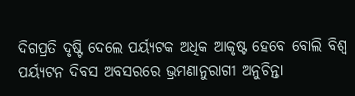ଦିଗପ୍ରତି ଦୃଷ୍ଟି ଦେଲେ ପର୍ୟ୍ୟଟକ ଅଧିକ ଆକୃଷ୍ଟ ହେବେ ବୋଲି ବିଶ୍ୱ ପର୍ୟ୍ୟଟନ ଦିବସ ଅବସରରେ ଭ୍ରମଣାନୁରାଗୀ ଅନୁଚିନ୍ତା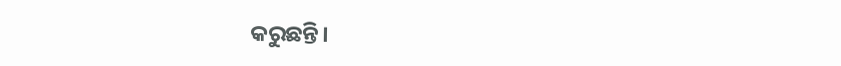କରୁଛନ୍ତି।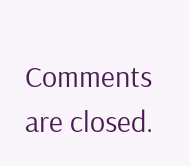Comments are closed.